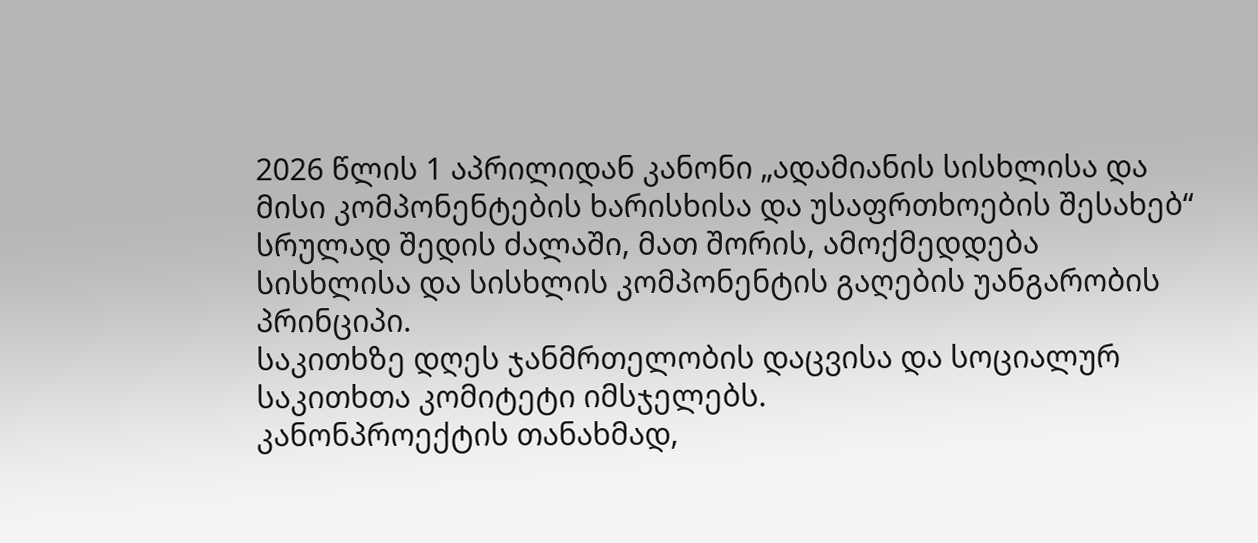2026 წლის 1 აპრილიდან კანონი „ადამიანის სისხლისა და მისი კომპონენტების ხარისხისა და უსაფრთხოების შესახებ“ სრულად შედის ძალაში, მათ შორის, ამოქმედდება სისხლისა და სისხლის კომპონენტის გაღების უანგარობის პრინციპი.
საკითხზე დღეს ჯანმრთელობის დაცვისა და სოციალურ საკითხთა კომიტეტი იმსჯელებს.
კანონპროექტის თანახმად,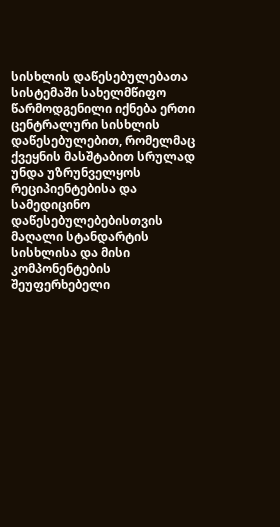სისხლის დაწესებულებათა სისტემაში სახელმწიფო წარმოდგენილი იქნება ერთი ცენტრალური სისხლის დაწესებულებით, რომელმაც ქვეყნის მასშტაბით სრულად უნდა უზრუნველყოს რეციპიენტებისა და სამედიცინო დაწესებულებებისთვის მაღალი სტანდარტის სისხლისა და მისი კომპონენტების შეუფერხებელი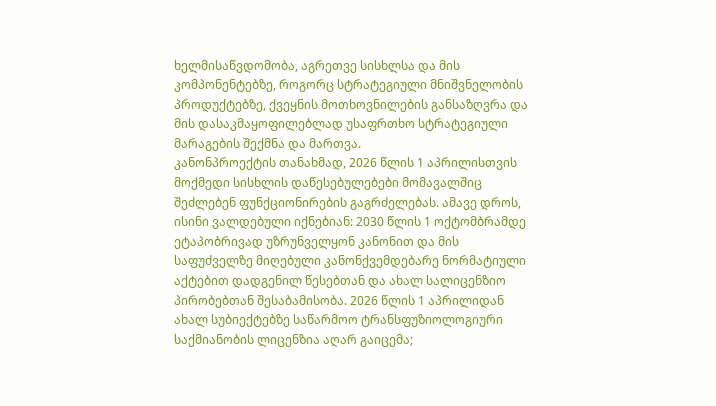ხელმისაწვდომობა, აგრეთვე სისხლსა და მის კომპონენტებზე, როგორც სტრატეგიული მნიშვნელობის პროდუქტებზე, ქვეყნის მოთხოვნილების განსაზღვრა და მის დასაკმაყოფილებლად უსაფრთხო სტრატეგიული მარაგების შექმნა და მართვა.
კანონპროექტის თანახმად, 2026 წლის 1 აპრილისთვის მოქმედი სისხლის დაწესებულებები მომავალშიც შეძლებენ ფუნქციონირების გაგრძელებას. ამავე დროს, ისინი ვალდებული იქნებიან: 2030 წლის 1 ოქტომბრამდე ეტაპობრივად უზრუნველყონ კანონით და მის საფუძველზე მიღებული კანონქვემდებარე ნორმატიული აქტებით დადგენილ წესებთან და ახალ სალიცენზიო პირობებთან შესაბამისობა. 2026 წლის 1 აპრილიდან ახალ სუბიექტებზე საწარმოო ტრანსფუზიოლოგიური საქმიანობის ლიცენზია აღარ გაიცემა;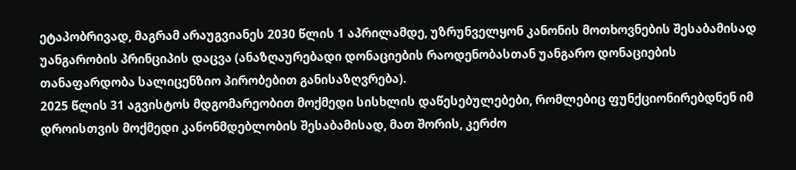ეტაპობრივად, მაგრამ არაუგვიანეს 2030 წლის 1 აპრილამდე, უზრუნველყონ კანონის მოთხოვნების შესაბამისად უანგარობის პრინციპის დაცვა (ანაზღაურებადი დონაციების რაოდენობასთან უანგარო დონაციების თანაფარდობა სალიცენზიო პირობებით განისაზღვრება).
2025 წლის 31 აგვისტოს მდგომარეობით მოქმედი სისხლის დაწესებულებები, რომლებიც ფუნქციონირებდნენ იმ დროისთვის მოქმედი კანონმდებლობის შესაბამისად, მათ შორის, კერძო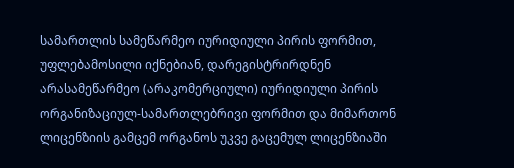სამართლის სამეწარმეო იურიდიული პირის ფორმით, უფლებამოსილი იქნებიან, დარეგისტრირდნენ არასამეწარმეო (არაკომერციული) იურიდიული პირის ორგანიზაციულ-სამართლებრივი ფორმით და მიმართონ ლიცენზიის გამცემ ორგანოს უკვე გაცემულ ლიცენზიაში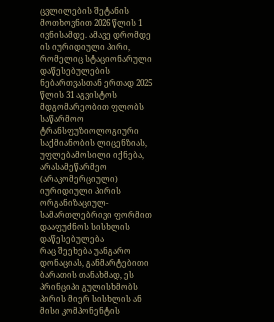ცვლილების შეტანის მოთხოვნით 2026 წლის 1 ივნისამდე. ამავე დრომდე ის იურიდიული პირი, რომელიც სტაციონარული დაწესებულების ნებართვასთან ერთად 2025 წლის 31 აგვისტოს მდგომარეობით ფლობს საწარმოო ტრანსფუზიოლოგიური საქმიანობის ლიცენზიას, უფლებამოსილი იქნება, არასამეწარმეო (არაკომერციული) იურიდიული პირის ორგანიზაციულ-სამართლებრივი ფორმით დააფუძნოს სისხლის დაწესებულება
რაც შეეხება უანგარო დონაციას, განმარტებითი ბარათის თანახმად, ეს პრინციპი გულისხმობს პირის მიერ სისხლის ან მისი კომპონენტის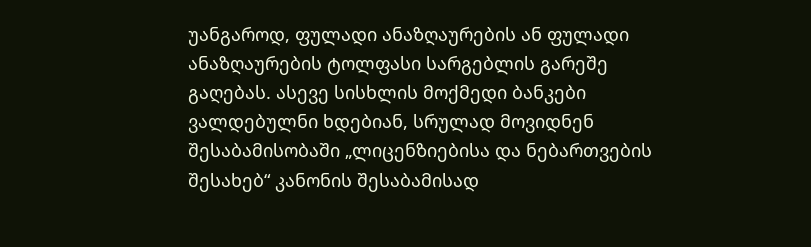უანგაროდ, ფულადი ანაზღაურების ან ფულადი ანაზღაურების ტოლფასი სარგებლის გარეშე გაღებას. ასევე სისხლის მოქმედი ბანკები ვალდებულნი ხდებიან, სრულად მოვიდნენ შესაბამისობაში „ლიცენზიებისა და ნებართვების შესახებ“ კანონის შესაბამისად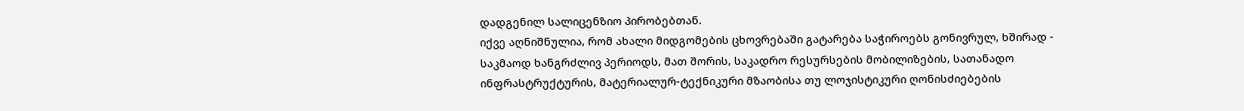დადგენილ სალიცენზიო პირობებთან.
იქვე აღნიშნულია, რომ ახალი მიდგომების ცხოვრებაში გატარება საჭიროებს გონივრულ, ხშირად - საკმაოდ ხანგრძლივ პერიოდს, მათ შორის, საკადრო რესურსების მობილიზების, სათანადო ინფრასტრუქტურის, მატერიალურ-ტექნიკური მზაობისა თუ ლოჯისტიკური ღონისძიებების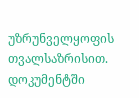უზრუნველყოფის თვალსაზრისით.
დოკუმენტში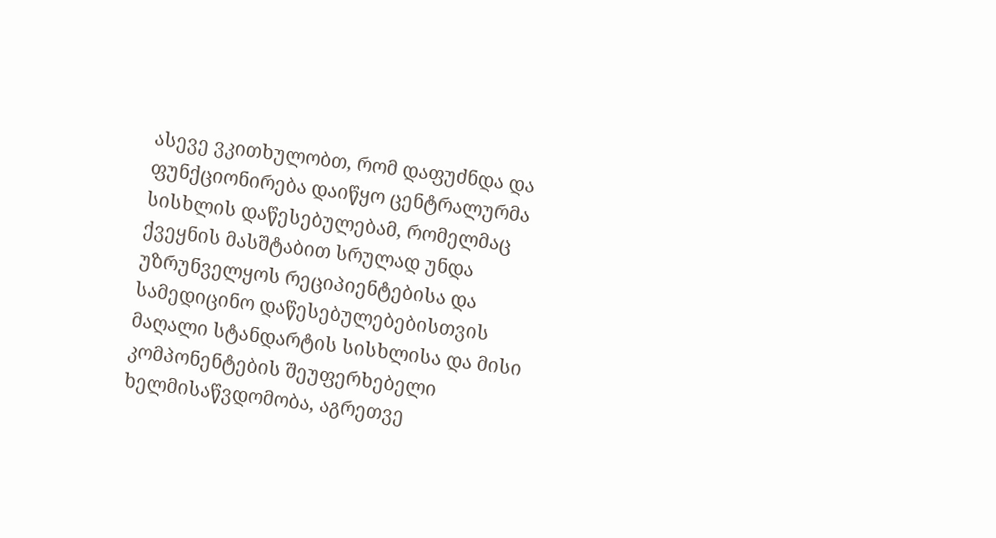ასევე ვკითხულობთ, რომ დაფუძნდა და ფუნქციონირება დაიწყო ცენტრალურმა სისხლის დაწესებულებამ, რომელმაც ქვეყნის მასშტაბით სრულად უნდა უზრუნველყოს რეციპიენტებისა და სამედიცინო დაწესებულებებისთვის მაღალი სტანდარტის სისხლისა და მისი კომპონენტების შეუფერხებელი ხელმისაწვდომობა, აგრეთვე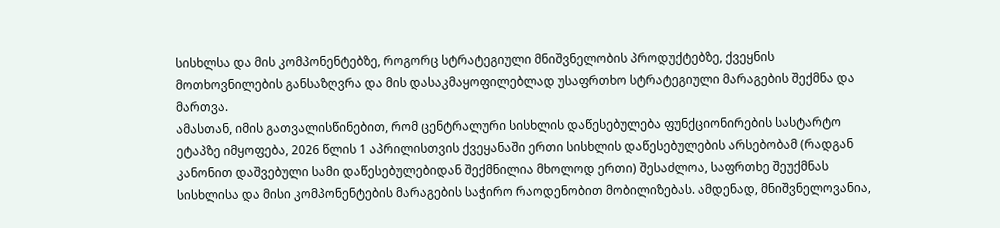სისხლსა და მის კომპონენტებზე, როგორც სტრატეგიული მნიშვნელობის პროდუქტებზე, ქვეყნის მოთხოვნილების განსაზღვრა და მის დასაკმაყოფილებლად უსაფრთხო სტრატეგიული მარაგების შექმნა და მართვა.
ამასთან, იმის გათვალისწინებით, რომ ცენტრალური სისხლის დაწესებულება ფუნქციონირების სასტარტო ეტაპზე იმყოფება, 2026 წლის 1 აპრილისთვის ქვეყანაში ერთი სისხლის დაწესებულების არსებობამ (რადგან კანონით დაშვებული სამი დაწესებულებიდან შექმნილია მხოლოდ ერთი) შესაძლოა, საფრთხე შეუქმნას სისხლისა და მისი კომპონენტების მარაგების საჭირო რაოდენობით მობილიზებას. ამდენად, მნიშვნელოვანია,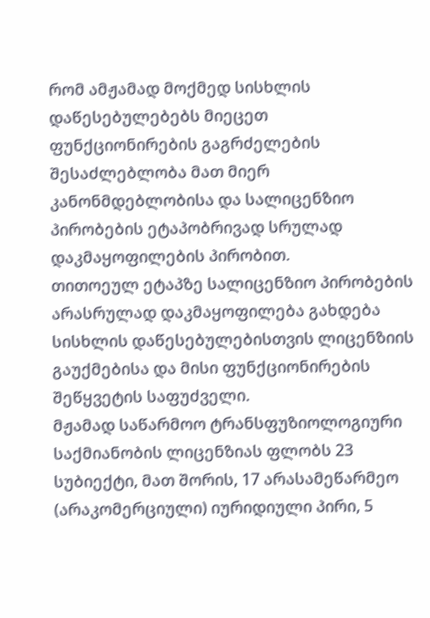რომ ამჟამად მოქმედ სისხლის დაწესებულებებს მიეცეთ ფუნქციონირების გაგრძელების შესაძლებლობა მათ მიერ კანონმდებლობისა და სალიცენზიო პირობების ეტაპობრივად სრულად დაკმაყოფილების პირობით.
თითოეულ ეტაპზე სალიცენზიო პირობების არასრულად დაკმაყოფილება გახდება სისხლის დაწესებულებისთვის ლიცენზიის გაუქმებისა და მისი ფუნქციონირების შეწყვეტის საფუძველი.
მჟამად საწარმოო ტრანსფუზიოლოგიური საქმიანობის ლიცენზიას ფლობს 23 სუბიექტი, მათ შორის, 17 არასამეწარმეო (არაკომერციული) იურიდიული პირი, 5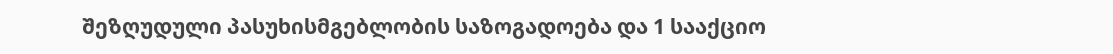შეზღუდული პასუხისმგებლობის საზოგადოება და 1 სააქციო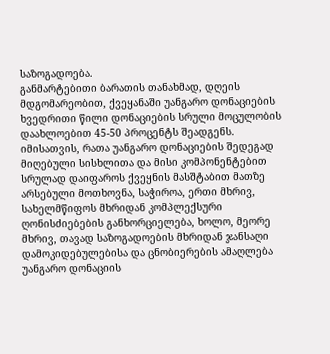საზოგადოება.
განმარტებითი ბარათის თანახმად, დღეის მდგომარეობით, ქვეყანაში უანგარო დონაციების ხვედრითი წილი დონაციების სრული მოცულობის დაახლოებით 45-50 პროცენტს შეადგენს. იმისათვის, რათა უანგარო დონაციების შედეგად მიღებული სისხლითა და მისი კომპონენტებით სრულად დაიფაროს ქვეყნის მასშტაბით მათზე არსებული მოთხოვნა, საჭიროა, ერთი მხრივ, სახელმწიფოს მხრიდან კომპლექსური ღონისძიებების განხორციელება, ხოლო, მეორე მხრივ, თავად საზოგადოების მხრიდან ჯანსაღი დამოკიდებულებისა და ცნობიერების ამაღლება უანგარო დონაციის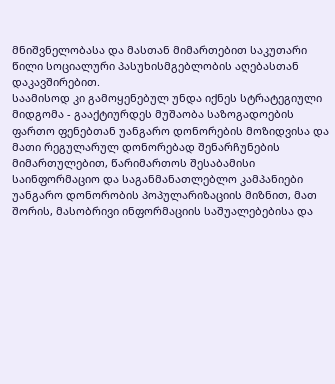მნიშვნელობასა და მასთან მიმართებით საკუთარი წილი სოციალური პასუხისმგებლობის აღებასთან დაკავშირებით.
საამისოდ კი გამოყენებულ უნდა იქნეს სტრატეგიული მიდგომა - გააქტიურდეს მუშაობა საზოგადოების ფართო ფენებთან უანგარო დონორების მოზიდვისა და მათი რეგულარულ დონორებად შენარჩუნების მიმართულებით, წარიმართოს შესაბამისი საინფორმაციო და საგანმანათლებლო კამპანიები უანგარო დონორობის პოპულარიზაციის მიზნით, მათ შორის, მასობრივი ინფორმაციის საშუალებებისა და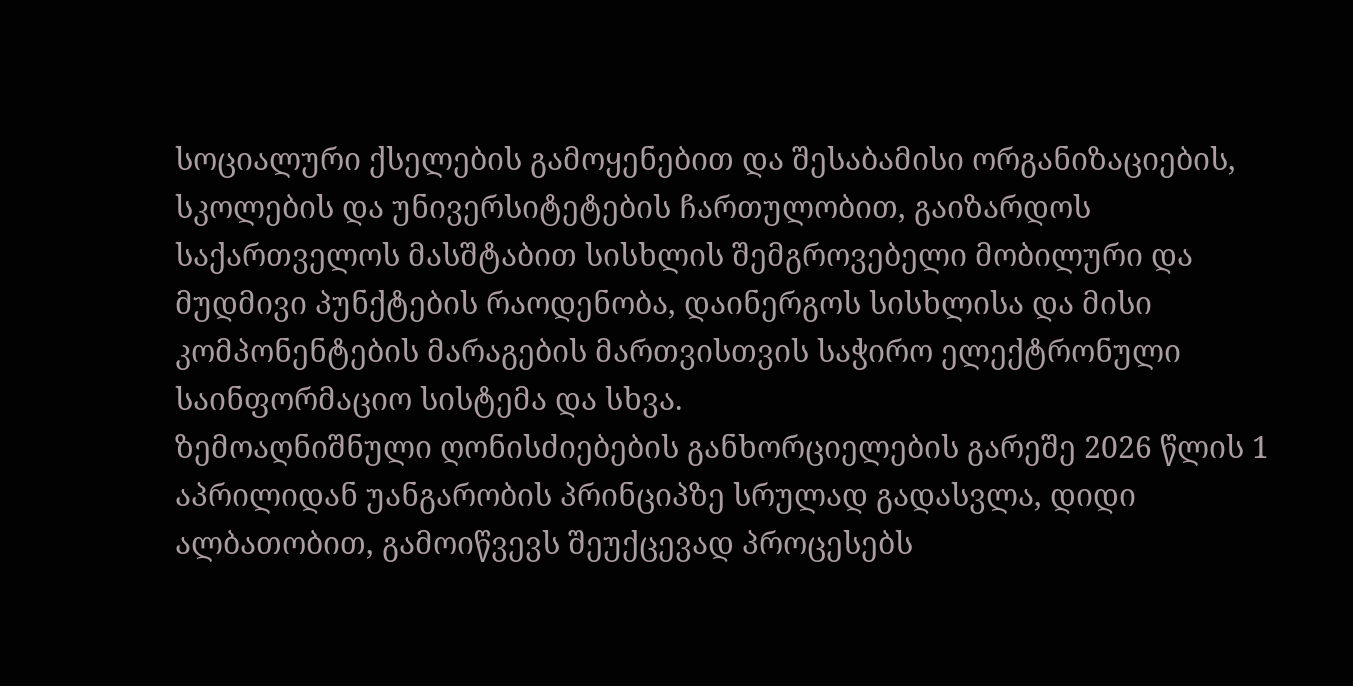სოციალური ქსელების გამოყენებით და შესაბამისი ორგანიზაციების, სკოლების და უნივერსიტეტების ჩართულობით, გაიზარდოს საქართველოს მასშტაბით სისხლის შემგროვებელი მობილური და მუდმივი პუნქტების რაოდენობა, დაინერგოს სისხლისა და მისი კომპონენტების მარაგების მართვისთვის საჭირო ელექტრონული საინფორმაციო სისტემა და სხვა.
ზემოაღნიშნული ღონისძიებების განხორციელების გარეშე 2026 წლის 1 აპრილიდან უანგარობის პრინციპზე სრულად გადასვლა, დიდი ალბათობით, გამოიწვევს შეუქცევად პროცესებს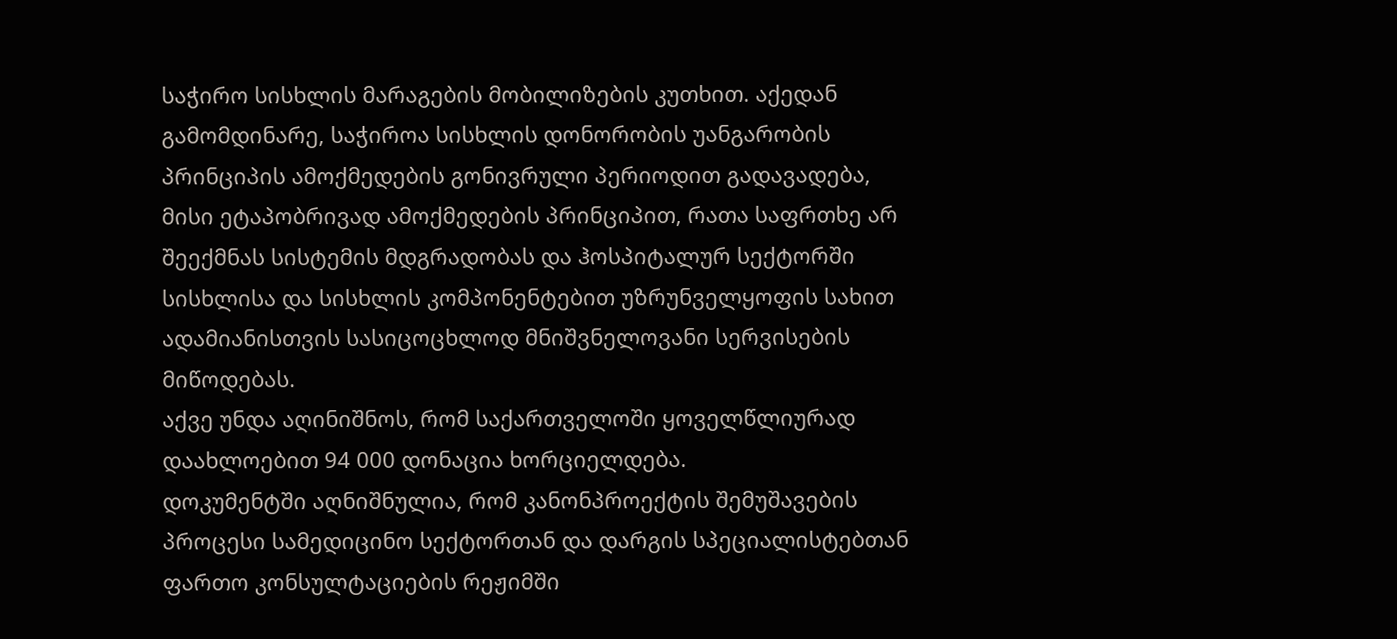საჭირო სისხლის მარაგების მობილიზების კუთხით. აქედან გამომდინარე, საჭიროა სისხლის დონორობის უანგარობის პრინციპის ამოქმედების გონივრული პერიოდით გადავადება, მისი ეტაპობრივად ამოქმედების პრინციპით, რათა საფრთხე არ შეექმნას სისტემის მდგრადობას და ჰოსპიტალურ სექტორში სისხლისა და სისხლის კომპონენტებით უზრუნველყოფის სახით ადამიანისთვის სასიცოცხლოდ მნიშვნელოვანი სერვისების მიწოდებას.
აქვე უნდა აღინიშნოს, რომ საქართველოში ყოველწლიურად დაახლოებით 94 000 დონაცია ხორციელდება.
დოკუმენტში აღნიშნულია, რომ კანონპროექტის შემუშავების პროცესი სამედიცინო სექტორთან და დარგის სპეციალისტებთან ფართო კონსულტაციების რეჟიმში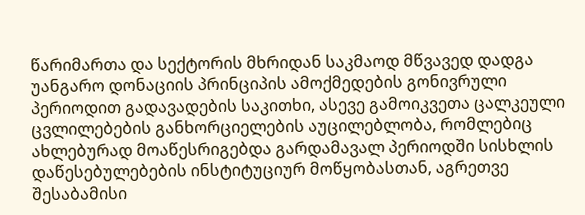წარიმართა და სექტორის მხრიდან საკმაოდ მწვავედ დადგა უანგარო დონაციის პრინციპის ამოქმედების გონივრული პერიოდით გადავადების საკითხი, ასევე გამოიკვეთა ცალკეული ცვლილებების განხორციელების აუცილებლობა, რომლებიც ახლებურად მოაწესრიგებდა გარდამავალ პერიოდში სისხლის დაწესებულებების ინსტიტუციურ მოწყობასთან, აგრეთვე შესაბამისი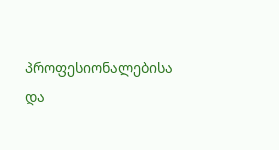პროფესიონალებისა და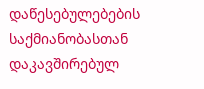დაწესებულებების საქმიანობასთან დაკავშირებულ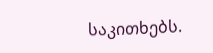საკითხებს.